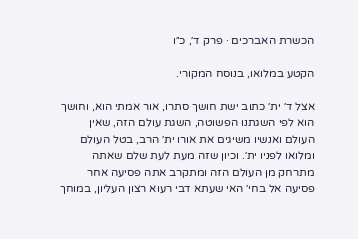הכשרת האברכים · פרק ד׳, כ״ו

הקטע במלואו, בנוסח המקורי.

אצל ד׳ ית׳ כתוב ישת חושך סתרו, אור אמתי הוא, וחושך הוא לפי השגתנו הפשוטה, השגת עולם הזה, שאין העולם ואנשיו משיגים את אורו ית׳ הרב, בטל העולם ומלואו לפניו ית׳. וכיון שזה מעת לעת שלם שאתה מתרחק מן העולם הזה ומתקרב אתה פסיעה אחר פסיעה אל בחי׳ האי שעתא דבי רעוא רצון העליון, במוחך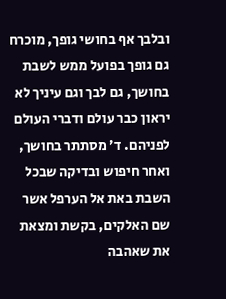ובלבך אף בחושי גופך, מוכרח גם גופך בפועל ממש לשבת בחושך, גם לבך וגם עיניך לא יראון כבר עולם ודברי העולם לפניהם. ד׳ מסתתר בחושך, ואחר חיפוש ובדיקה שבכל השבת באת אל הערפל אשר שם האלקים, בקשת ומצאת את שאהבה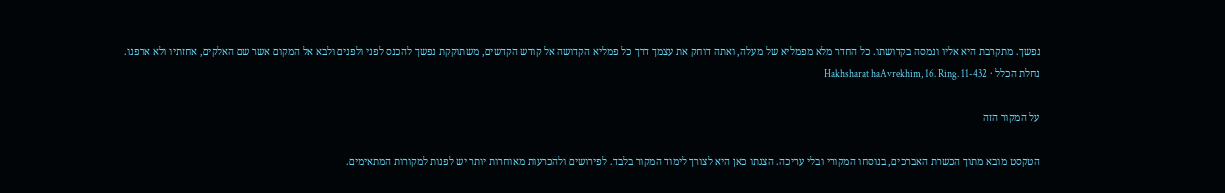נפשך. מתקרבת היא אליו ונמסה בקדושתו. כל החדר מלא מפמליא של מעלה, ואתה דוחק את עצמך דרך כל פמליא הקדושה אל קודש הקדשים, משתוקקת נפשך להכנס לפני ולפנים ולבא אל המקום אשר שם האלקים, אחזתיו ולא ארפנו.
נחלת הכלל · Hakhsharat haAvrekhim, 16. Ring. 11-432

על המקור הזה

הטקסט מובא מתוך הכשרת האברכים, בנוסחו המקורי ובלי עריכה. הצגתו כאן היא לצורך לימוד המקור בלבד. לפירושים ולהכרעות מאוחרות יותר יש לפנות למקורות המתאימים.